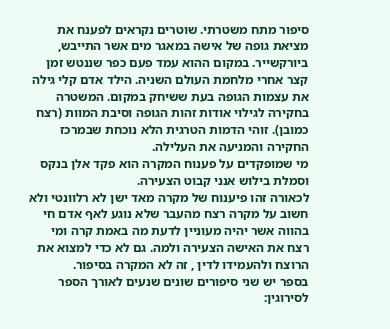סיפור מתח משטרתי. שוטרים נקראים לפענח את מציאת גופה של אישה במאגר מים אשר התייבש, ביורקשייר. במקום ההוא עמד פעם כפר שננטש זמן קצר אחרי מלחמת העולם השניה. הילד אדם קלי גילה את עצמות הגופה בעת ששיחק במקום. המשטרה בחקירה לגילוי אודות זהות הגופה וסיבת המוות (רצח כמובן). זוהי הדמות הטרגית הלא נוכחת שבמרכז החקירה והמניעה את העלילה.
מי שמופקדים על פענוח המקרה הוא פקד אלן בנקס וסמלת בילוש אנני קבוט הצעירה.
לכאורה זהו פיענוח של מקרה מאד ישן לא רלוונטי ולא חשוב על מקרה רצח מהעבר שלא נוגע לאף אדם חי בהווה אשר יהיה מעוניין לדעת מה באמת קרה ומי רצח את האישה הצעירה ולמה. גם לא כדי למצוא את הרוצח ולהעמידו לדין , זה לא המקרה בסיפור.
בספר יש שני סיפורים שונים שנעים לאורך הספר לסירוגין: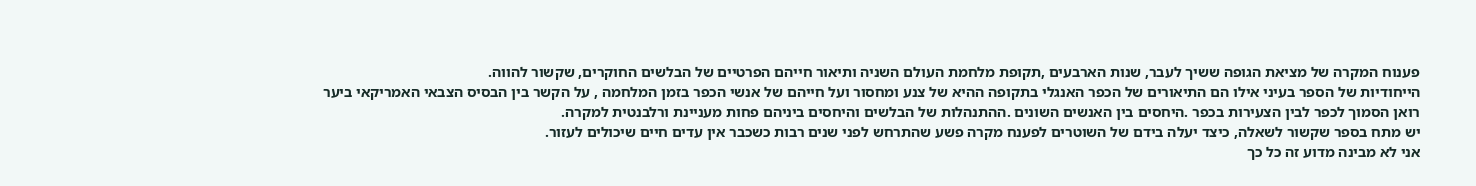פענוח המקרה של מציאת הגופה ששיך לעבר, שנות הארבעים ,תקופת מלחמת העולם השניה ותיאור חייהם הפרטיים של הבלשים החוקרים, שקשור להווה.
הייחודיות של הספר בעיני אילו הם התיאורים של הכפר האנגלי בתקופה ההיא של צנע ומחסור ועל חייהם של אנשי הכפר בזמן המלחמה , על הקשר בין הבסיס הצבאי האמריקאי ביער רואן הסמוך לכפר לבין הצעירות בכפר .היחסים בין האנשים השונים .ההתנהלות של הבלשים והיחסים ביניהם פחות מעניינת ורלבנטית למקרה.
יש מתח בספר שקשור לשאלה, כיצד יעלה בידם של השוטרים לפענח מקרה פשע שהתרחש לפני שנים רבות כשכבר אין עדים חיים שיכולים לעזור.
אני לא מבינה מדוע זה כל כך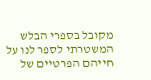מקובל בספרי הבלש המשטרתי לספר לנו על חייהם הפרטיים של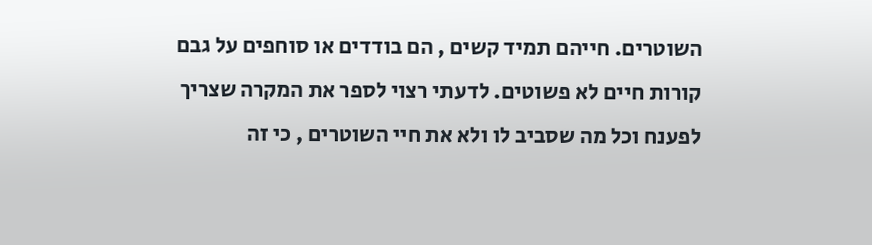השוטרים. חייהם תמיד קשים , הם בודדים או סוחפים על גבם קורות חיים לא פשוטים. לדעתי רצוי לספר את המקרה שצריך לפענח וכל מה שסביב לו ולא את חיי השוטרים , כי זה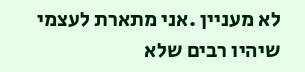לא מעניין .אני מתארת לעצמי שיהיו רבים שלא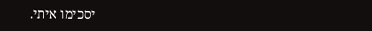יסכימו איתי.